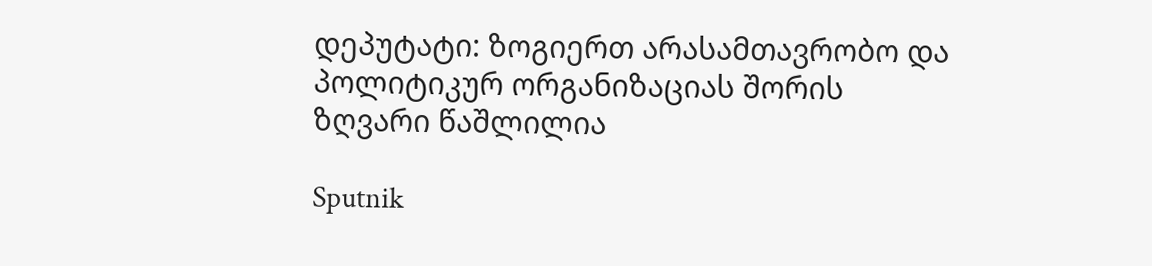დეპუტატი: ზოგიერთ არასამთავრობო და პოლიტიკურ ორგანიზაციას შორის ზღვარი წაშლილია

Sputnik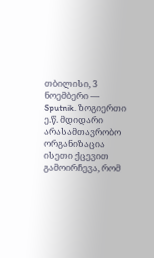თბილისი, 3 ნოემბერი — Sputnik. ზოგიერთი ე.წ. მდიდარი არასამთავრობო ორგანიზაცია ისეთი ქცევით გამოირჩევა, რომ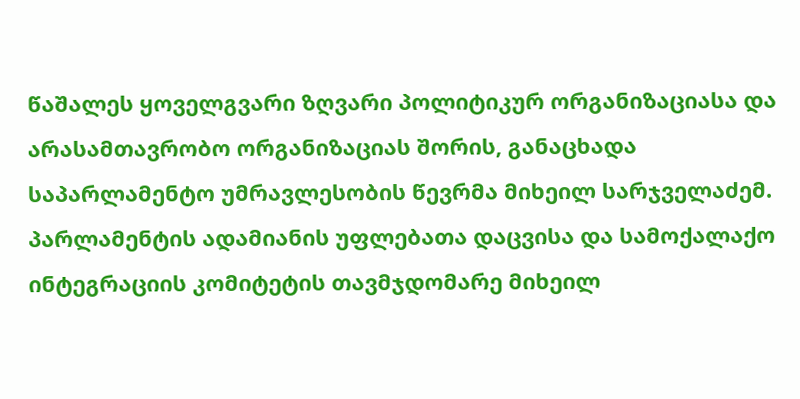წაშალეს ყოველგვარი ზღვარი პოლიტიკურ ორგანიზაციასა და არასამთავრობო ორგანიზაციას შორის, განაცხადა საპარლამენტო უმრავლესობის წევრმა მიხეილ სარჯველაძემ.
პარლამენტის ადამიანის უფლებათა დაცვისა და სამოქალაქო ინტეგრაციის კომიტეტის თავმჯდომარე მიხეილ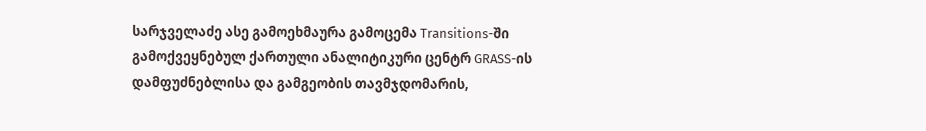სარჯველაძე ასე გამოეხმაურა გამოცემა Transitions-ში გამოქვეყნებულ ქართული ანალიტიკური ცენტრ GRASS-ის დამფუძნებლისა და გამგეობის თავმჯდომარის,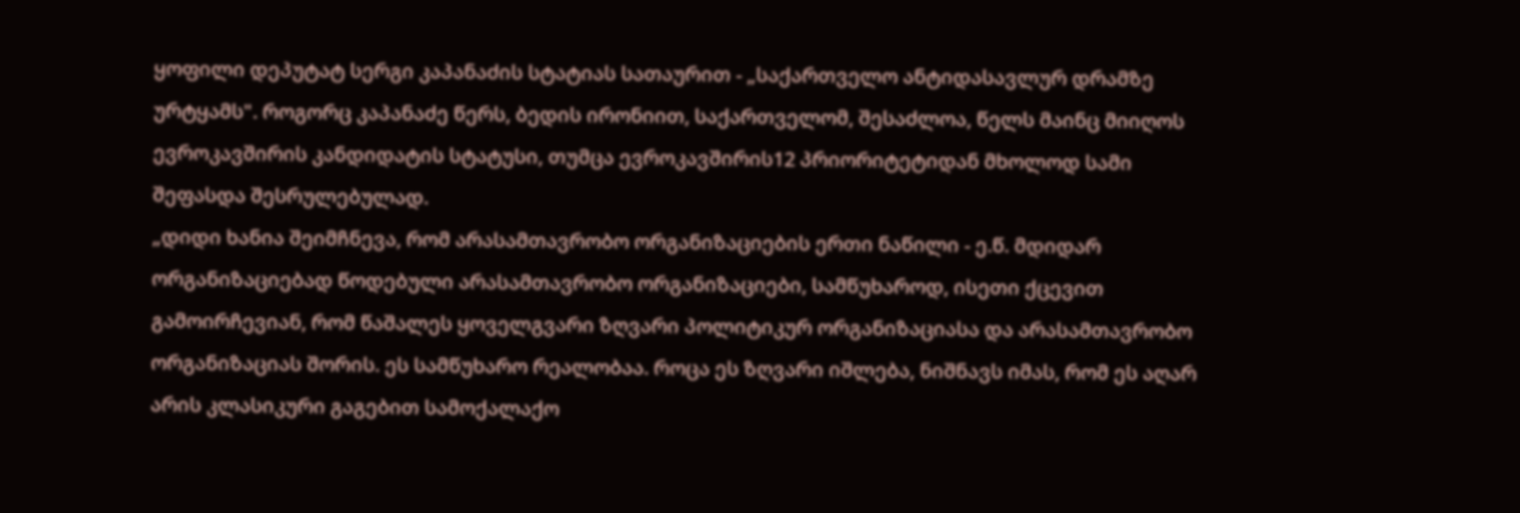ყოფილი დეპუტატ სერგი კაპანაძის სტატიას სათაურით - „საქართველო ანტიდასავლურ დრამზე ურტყამს". როგორც კაპანაძე წერს, ბედის ირონიით, საქართველომ, შესაძლოა, წელს მაინც მიიღოს ევროკავშირის კანდიდატის სტატუსი, თუმცა ევროკავშირის12 პრიორიტეტიდან მხოლოდ სამი შეფასდა შესრულებულად.
„დიდი ხანია შეიმჩნევა, რომ არასამთავრობო ორგანიზაციების ერთი ნაწილი - ე.წ. მდიდარ ორგანიზაციებად წოდებული არასამთავრობო ორგანიზაციები, სამწუხაროდ, ისეთი ქცევით გამოირჩევიან, რომ წაშალეს ყოველგვარი ზღვარი პოლიტიკურ ორგანიზაციასა და არასამთავრობო ორგანიზაციას შორის. ეს სამწუხარო რეალობაა. როცა ეს ზღვარი იშლება, ნიშნავს იმას, რომ ეს აღარ არის კლასიკური გაგებით სამოქალაქო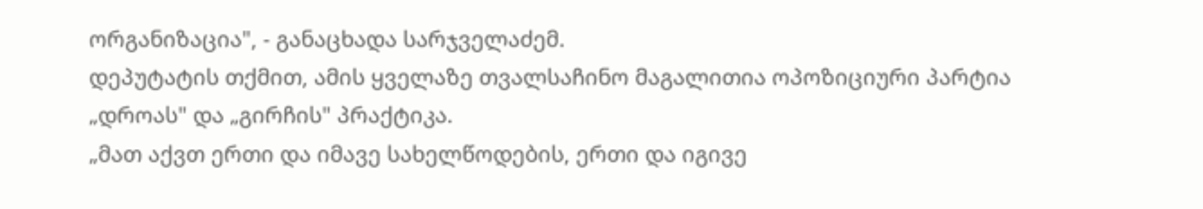ორგანიზაცია", - განაცხადა სარჯველაძემ.
დეპუტატის თქმით, ამის ყველაზე თვალსაჩინო მაგალითია ოპოზიციური პარტია „დროას" და „გირჩის" პრაქტიკა.
„მათ აქვთ ერთი და იმავე სახელწოდების, ერთი და იგივე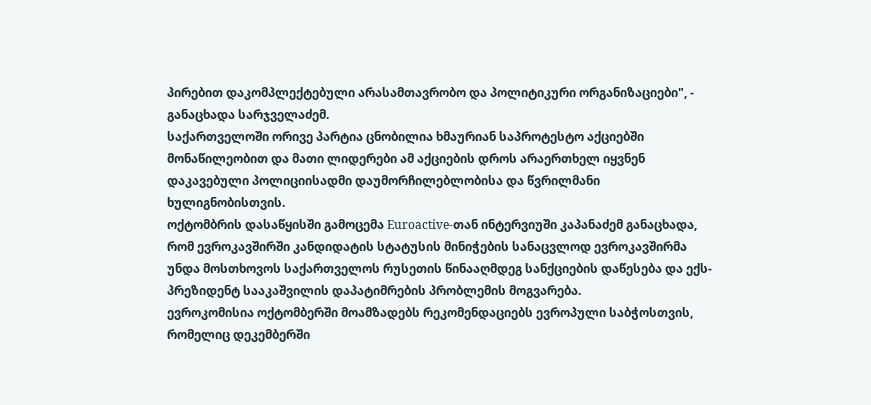პირებით დაკომპლექტებული არასამთავრობო და პოლიტიკური ორგანიზაციები", - განაცხადა სარჯველაძემ.
საქართველოში ორივე პარტია ცნობილია ხმაურიან საპროტესტო აქციებში მონაწილეობით და მათი ლიდერები ამ აქციების დროს არაერთხელ იყვნენ დაკავებული პოლიციისადმი დაუმორჩილებლობისა და წვრილმანი ხულიგნობისთვის.
ოქტომბრის დასაწყისში გამოცემა Euroactive-თან ინტერვიუში კაპანაძემ განაცხადა, რომ ევროკავშირში კანდიდატის სტატუსის მინიჭების სანაცვლოდ ევროკავშირმა უნდა მოსთხოვოს საქართველოს რუსეთის წინააღმდეგ სანქციების დაწესება და ექს-პრეზიდენტ სააკაშვილის დაპატიმრების პრობლემის მოგვარება.
ევროკომისია ოქტომბერში მოამზადებს რეკომენდაციებს ევროპული საბჭოსთვის, რომელიც დეკემბერში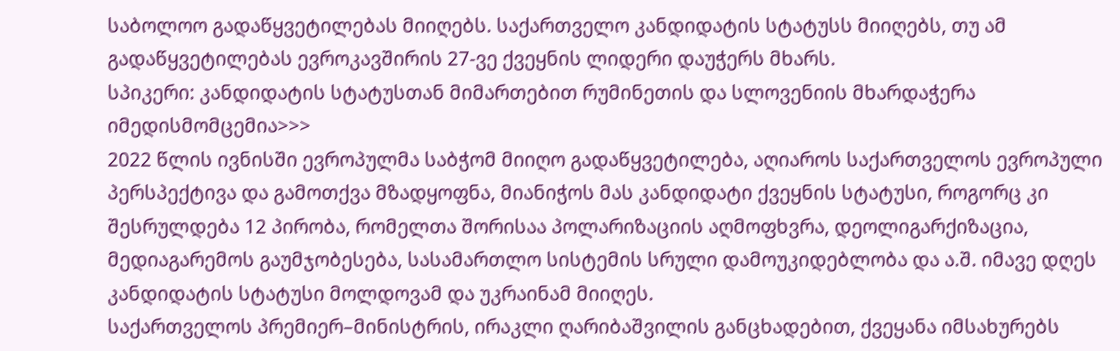საბოლოო გადაწყვეტილებას მიიღებს. საქართველო კანდიდატის სტატუსს მიიღებს, თუ ამ გადაწყვეტილებას ევროკავშირის 27-ვე ქვეყნის ლიდერი დაუჭერს მხარს.
სპიკერი: კანდიდატის სტატუსთან მიმართებით რუმინეთის და სლოვენიის მხარდაჭერა იმედისმომცემია>>>
2022 წლის ივნისში ევროპულმა საბჭომ მიიღო გადაწყვეტილება, აღიაროს საქართველოს ევროპული პერსპექტივა და გამოთქვა მზადყოფნა, მიანიჭოს მას კანდიდატი ქვეყნის სტატუსი, როგორც კი შესრულდება 12 პირობა, რომელთა შორისაა პოლარიზაციის აღმოფხვრა, დეოლიგარქიზაცია, მედიაგარემოს გაუმჯობესება, სასამართლო სისტემის სრული დამოუკიდებლობა და ა.შ. იმავე დღეს კანდიდატის სტატუსი მოლდოვამ და უკრაინამ მიიღეს.
საქართველოს პრემიერ–მინისტრის, ირაკლი ღარიბაშვილის განცხადებით, ქვეყანა იმსახურებს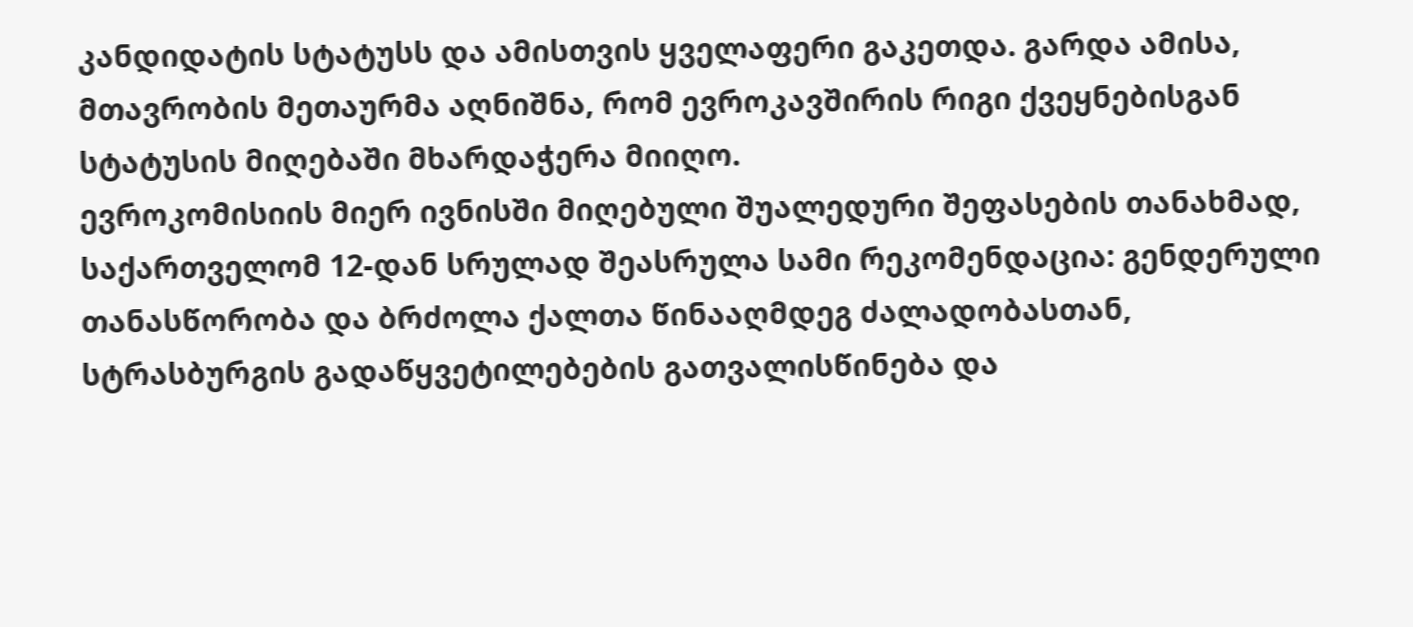კანდიდატის სტატუსს და ამისთვის ყველაფერი გაკეთდა. გარდა ამისა, მთავრობის მეთაურმა აღნიშნა, რომ ევროკავშირის რიგი ქვეყნებისგან სტატუსის მიღებაში მხარდაჭერა მიიღო.
ევროკომისიის მიერ ივნისში მიღებული შუალედური შეფასების თანახმად, საქართველომ 12-დან სრულად შეასრულა სამი რეკომენდაცია: გენდერული თანასწორობა და ბრძოლა ქალთა წინააღმდეგ ძალადობასთან, სტრასბურგის გადაწყვეტილებების გათვალისწინება და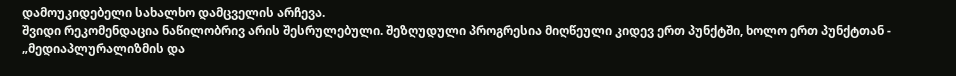დამოუკიდებელი სახალხო დამცველის არჩევა.
შვიდი რეკომენდაცია ნაწილობრივ არის შესრულებული. შეზღუდული პროგრესია მიღწეული კიდევ ერთ პუნქტში, ხოლო ერთ პუნქტთან - „მედიაპლურალიზმის და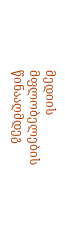მედიის მფლობელების წინააღმდეგ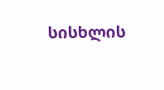სისხლის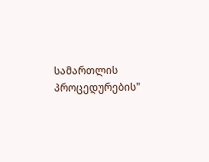სამართლის პროცედურების"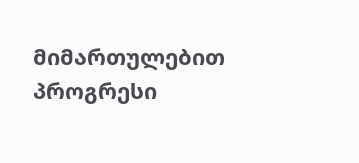მიმართულებით პროგრესი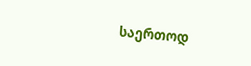საერთოდ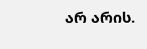არ არის.